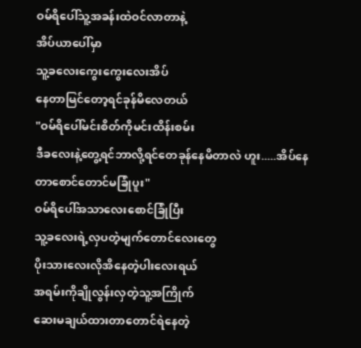ဝမ်ရိပေါ်သူ့အခန်းထဲဝင်လာတာနဲ့
အိပ်ယာပေါ်မှာ
သူ့ခလေးကွေးကွေးလေးအိပ်
နေတာမြင်တော့ရင်ခုန်မိလေတယ်
"ဝမ်ရိပေါ်မင်းစိတ်ကိုမင်းထိန်းစမ်း
ဒီခလေးနဲ့တွေ့ရင်ဘာလို့ရင်တေခုန်နေမိတာလဲ ဟူး.....အိပ်နေတာစောင်တောင်မခြုံပူး"
ဝမ်ရိပေါ်အသာလေးစောင်ခြုံပြီး
သူ့ခလေးရဲ့လှပတဲ့မျက်တောင်လေးတွေ
ပိုးသားလေးလိုအိနေတဲ့ပါးလေးရယ်
အရမ်းကိုချိုလွန်းလှတဲ့သူ့အကြိုက်
ဆေးမချယ်ထားတာတောင်ရဲနေတဲ့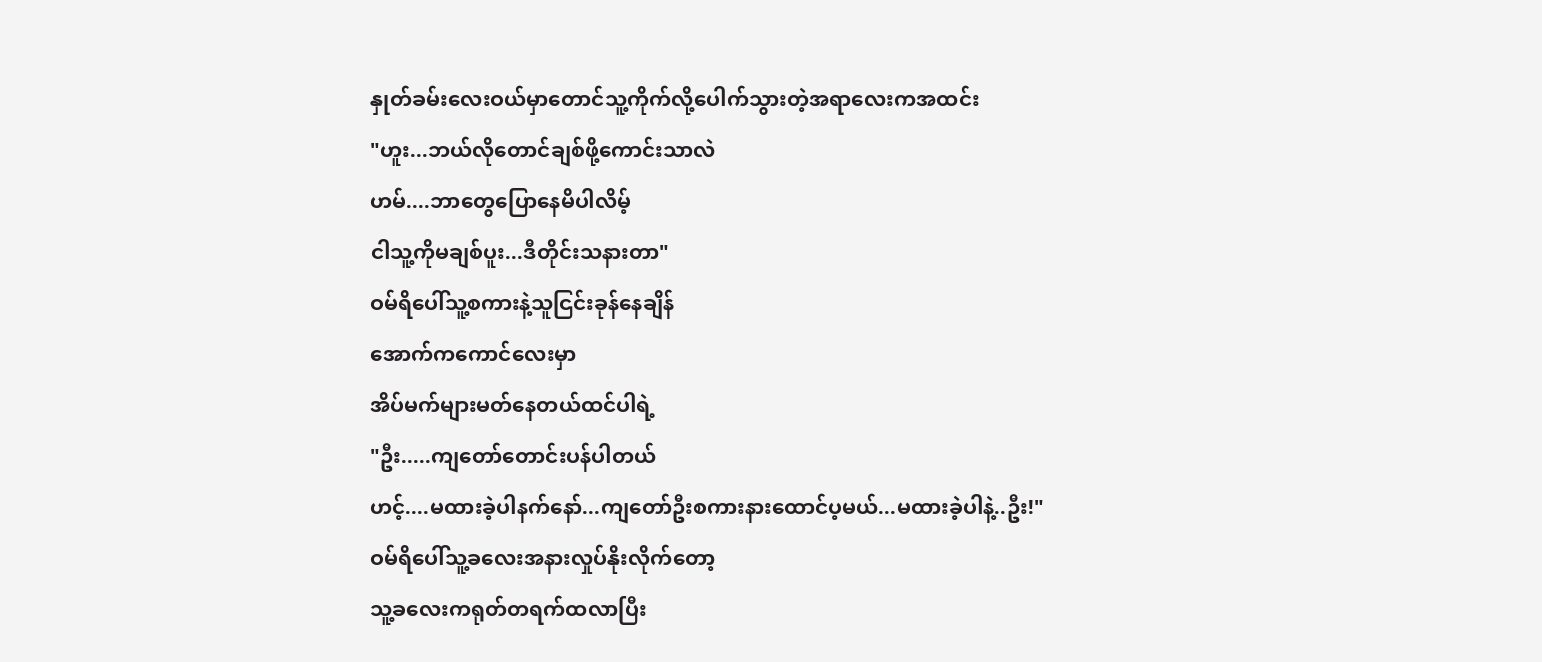နှုတ်ခမ်းလေးဝယ်မှာတောင်သူ့ကိုက်လို့ပေါက်သွားတဲ့အရာလေးကအထင်း
"ဟူး...ဘယ်လိုတောင်ချစ်ဖို့ကောင်းသာလဲ
ဟမ်....ဘာတွေပြောနေမိပါလိမ့်
ငါသူ့ကိုမချစ်ပူး...ဒီတိုင်းသနားတာ"
ဝမ်ရိပေါ်သူ့စကားနဲ့သူငြင်းခုန်နေချိန်
အောက်ကကောင်လေးမှာ
အိပ်မက်များမတ်နေတယ်ထင်ပါရဲ့
"ဦး.....ကျတော်တောင်းပန်ပါတယ်
ဟင့်....မထားခဲ့ပါနက်နော်...ကျတော်ဦးစကားနားထောင်ပ့မယ်...မထားခဲ့ပါနဲ့..ဦး!"
ဝမ်ရိပေါ်သူ့ခလေးအနားလှုပ်နိုးလိုက်တော့
သူ့ခလေးကရုတ်တရက်ထလာပြီး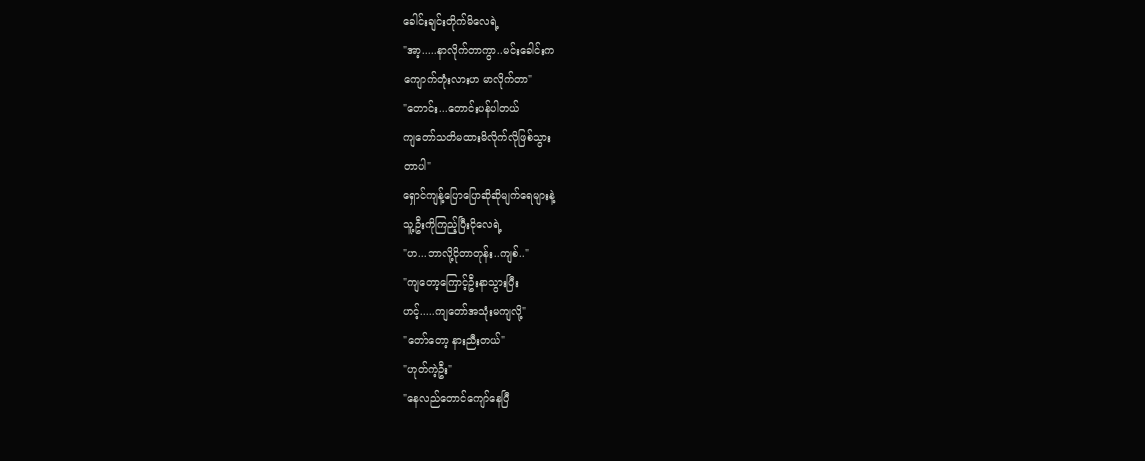ခေါင်းချင်းတိုက်မိလေရဲ့
"အာ့.....နာလိုက်တာကွာ..မင်းခေါင်းက
ကျောက်တုံးလားဟ မာလိုက်တာ"
"တောင်း...တောင်းပန်ပါတယ်
ကျတော်သတိမထားမိလိုက်လိုဖြစ်သွား
တာပါ"
ရှောင်ကျန့်ပြောပြောဆိုဆိုမျက်ရေများနဲ့
သူ့ဦးကိုကြည့်ပြီးငိုလေရဲ့
"ဟ...ဘာလို့ငိုတာတုန်း..ကျစ်.."
"ကျတော့ကြောင့်ဦးနာသွားပြီး
ဟင့်.....ကျတော်အသုံးမကျလို့"
"တော်တော့ နားညီးတယ်"
"ဟုတ်ကဲ့ဦး"
"နေလည်တောင်ကျော်နေပြီ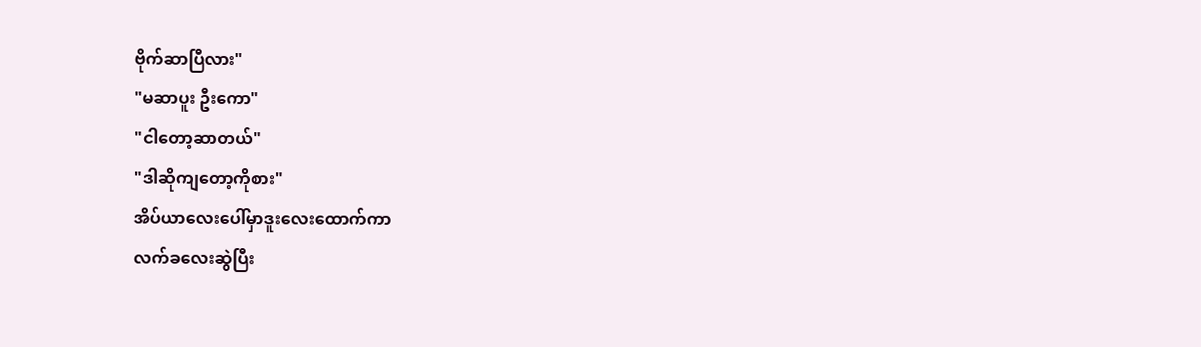ဗိုက်ဆာပြီလား"
"မဆာပူး ဦးကော"
"ငါတော့ဆာတယ်"
"ဒါဆိုကျတော့ကိုစား"
အိပ်ယာလေးပေါ်မှာဒူးလေးထောက်ကာ
လက်ခလေးဆွဲပြီး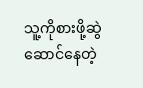သူ့ကိုစားဖို့ဆွဲဆောင်နေတဲ့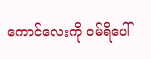ကောင်လေးကို ဝမ်ရိပေါ်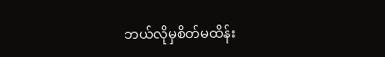ဘယ်လိုမှစိတ်မထိန်း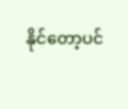နိုင်တော့ပင်